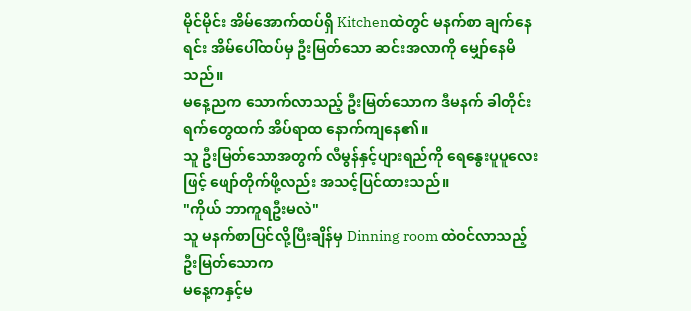မိုင်မိုင်း အိမ်အောက်ထပ်ရှိ Kitchenထဲတွင် မနက်စာ ချက်နေရင်း အိမ်ပေါ်ထပ်မှ ဦးမြတ်သော ဆင်းအလာကို မျှော်နေမိသည်။
မနေ့ညက သောက်လာသည့် ဦးမြတ်သောက ဒီမနက် ခါတိုင်းရက်တွေထက် အိပ်ရာထ နောက်ကျနေ၏။
သူ ဦးမြတ်သောအတွက် လီမွန်နှင့်ပျားရည်ကို ရေနွေးပူပူလေးဖြင့် ဖျော်တိုက်ဖို့လည်း အသင့်ပြင်ထားသည်။
"ကိုယ် ဘာကူရဦးမလဲ"
သူ မနက်စာပြင်လို့ပြီးချိန်မှ Dinning room ထဲဝင်လာသည့် ဦးမြတ်သောက
မနေ့ကနှင့်မ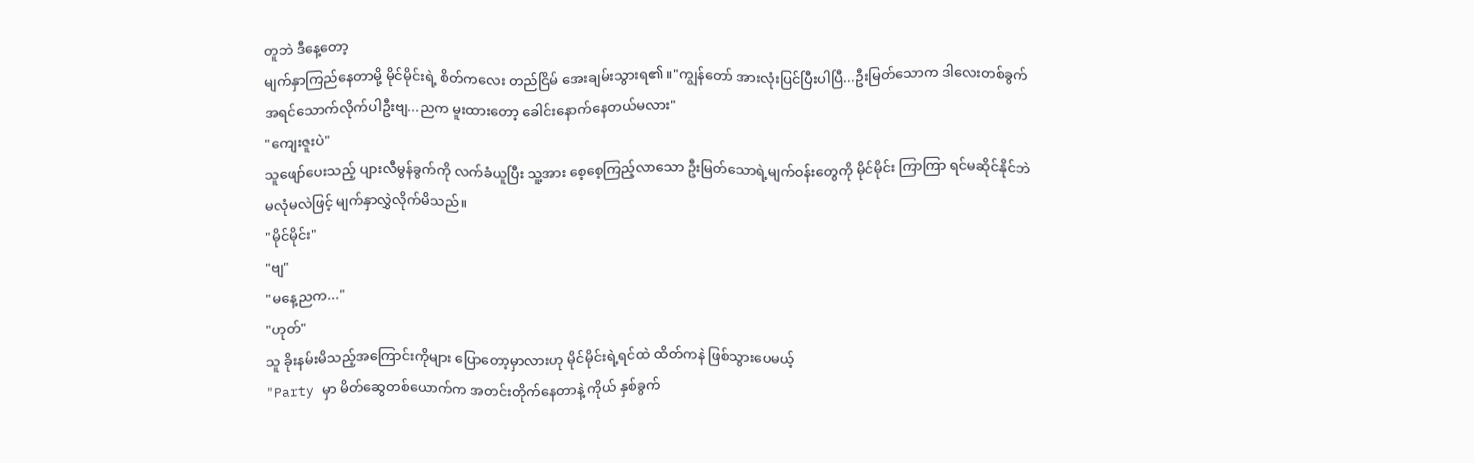တူဘဲ ဒီနေ့တော့
မျက်နှာကြည်နေတာမို့ မိုင်မိုင်းရဲ့ စိတ်ကလေး တည်ငြိမ် အေးချမ်းသွားရ၏။"ကျွန်တော် အားလုံးပြင်ပြီးပါပြီ...ဦးမြတ်သောက ဒါလေးတစ်ခွက် အရင်သောက်လိုက်ပါဦးဗျ...ညက မူးထားတော့ ခေါင်းနောက်နေတယ်မလား"
"ကျေးဇူးပဲ"
သူဖျော်ပေးသည့် ပျားလီမွန်ခွက်ကို လက်ခံယူပြီး သူ့အား စေ့စေ့ကြည့်လာသော ဦးမြတ်သောရဲ့မျက်ဝန်းတွေကို မိုင်မိုင်း ကြာကြာ ရင်မဆိုင်နိုင်ဘဲ မလုံမလဲဖြင့် မျက်နှာလွှဲလိုက်မိသည်။
"မိုင်မိုင်း"
"ဗျ"
"မနေ့ညက..."
"ဟုတ်"
သူ ခိုးနမ်းမိသည့်အကြောင်းကိုများ ပြောတော့မှာလားဟု မိုင်မိုင်းရဲ့ရင်ထဲ ထိတ်ကနဲ ဖြစ်သွားပေမယ့်
"Party မှာ မိတ်ဆွေတစ်ယောက်က အတင်းတိုက်နေတာနဲ့ ကိုယ် နှစ်ခွက်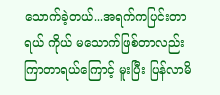သောက်ခဲ့တယ်...အရက်ကပြင်းတာရယ် ကိုယ် မသောက်ဖြစ်တာလည်း ကြာတာရယ်ကြောင့် မူးပြီး ပြန်လာမိ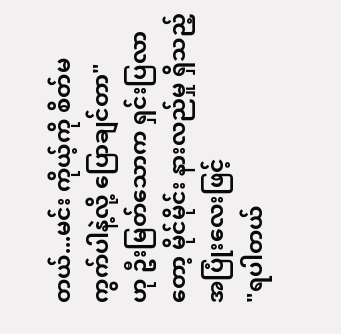တယ်...မင်း ကိုယ့်ကို စိတ်မကွက်ပါနဲ့လို့ ပြောချင်တာ"
ဟု ဦးမြတ်သောက ရှင်းပြလာတော့ မိုင်မိုင်း နားလည်မှု ရှိသည့်အပြုံးလေးဖြင့်
"ရပါတယ်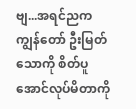ဗျ...အရင်ညက ကျွန်တော် ဦးမြတ်သောကို စိတ်ပူအောင်လုပ်မိတာကို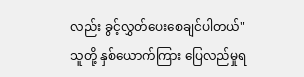လည်း ခွင့်လွှတ်ပေးစေချင်ပါတယ်"
သူတို့ နှစ်ယောက်ကြား ပြေလည်မှုရ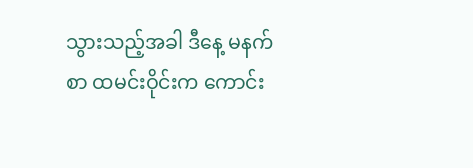သွားသည့်အခါ ဒီနေ့ မနက်စာ ထမင်းဝိုင်းက ကောင်း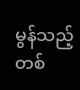မွန်သည့် တစ်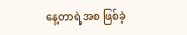နေ့တာရဲ့အစ ဖြစ်ခဲ့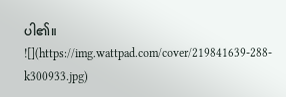ပါ၏။
![](https://img.wattpad.com/cover/219841639-288-k300933.jpg)